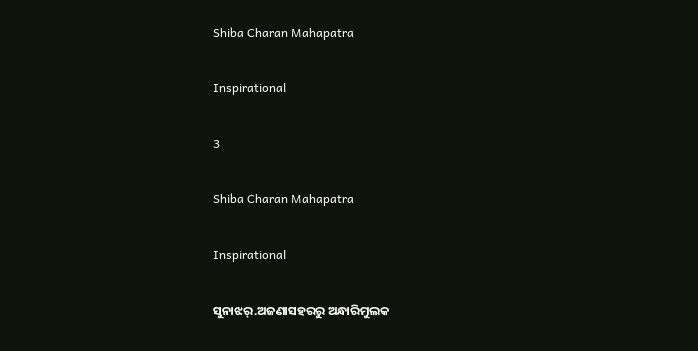Shiba Charan Mahapatra

Inspirational

3

Shiba Charan Mahapatra

Inspirational

ସୁନାଝର୍.ଅଜଣାସହରରୁ ଅନ୍ଧାରିମୁଲକ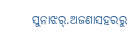ସୁନାଝର୍.ଅଜଣାସହରରୁ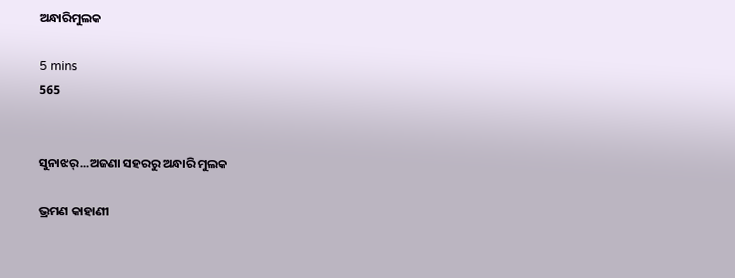ଅନ୍ଧାରିମୁଲକ

5 mins
565


ସୁନାଝର୍...ଅଜଣା ସହରରୁ ଅନ୍ଧାରି ମୁଲକ

ଭ୍ରମଣ କାହାଣୀ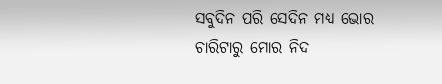ସବୁଦିନ ପରି ସେଦିନ ମଧ୍ୟ ଭୋର ଚାରିଟାରୁ ମୋର ନିଦ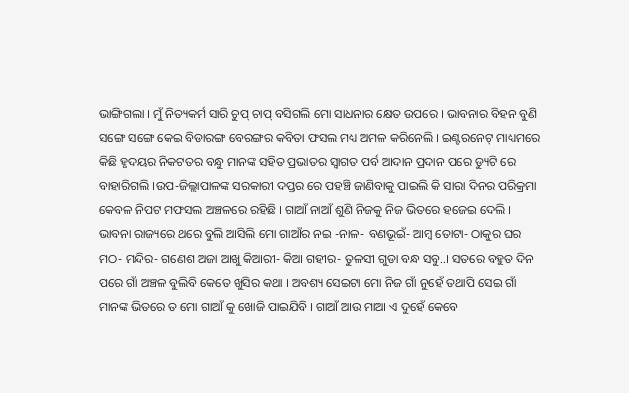ଭାଙ୍ଗିଗଲା । ମୁଁ ନିତ୍ୟକର୍ମ ସାରି ଚୁପ୍ ଚାପ୍ ବସିଗଲି ମୋ ସାଧନାର କ୍ଷେତ ଉପରେ । ଭାବନାର ବିହନ ବୁଣି ସଙ୍ଗେ ସଙ୍ଗେ କେଇ ବିଡାରଙ୍ଗ ବେରଙ୍ଗର କବିତା ଫସଲ ମଧ୍ୟ ଅମଳ କରିନେଲି । ଇଣ୍ଟରନେଟ୍ ମାଧ୍ୟମରେ କିଛି ହୃଦୟର ନିକଟତର ବନ୍ଧୁ ମାନଙ୍କ ସହିତ ପ୍ରଭାତର ସ୍ୱାଗତ ପର୍ବ ଆଦାନ ପ୍ରଦାନ ପରେ ଡ୍ୟୁଟି ରେ ବାହାରିଗଲି ।ଉପ-ଜିଲ୍ଲାପାଳଙ୍କ ସରକାରୀ ଦପ୍ତର ରେ ପହଞ୍ଚି ଜାଣିବାକୁ ପାଇଲି କି ସାରା ଦିନର ପରିକ୍ରମା କେବଳ ନିପଟ ମଫସଲ ଅଞ୍ଚଳରେ ରହିଛି । ଗାଆଁ ନାଆଁ ଶୁଣି ନିଜକୁ ନିଜ ଭିତରେ ହଜେଇ ଦେଲି । ଭାବନା ରାଜ୍ୟରେ ଥରେ ବୁଲି ଆସିଲି ମୋ ଗାଆଁର ନଇ -ନାଳ- ବଣଭୂଇଁ- ଆମ୍ବ ତୋଟା- ଠାକୁର ଘର ମଠ- ମନ୍ଦିର- ଗଣେଶ ଅଜା ଆଖୁ କିଆରୀ- କିଆ ଗହୀର- ତୁଳସୀ ଗୁଡା ବନ୍ଧ ସବୁ..। ସତରେ ବହୁତ ଦିନ ପରେ ଗାଁ ଅଞ୍ଚଳ ବୁଲିବି କେତେ ଖୁସିର କଥା । ଅବଶ୍ୟ ସେଇଟା ମୋ ନିଜ ଗାଁ ନୁହେଁ ତଥାପି ସେଇ ଗାଁ ମାନଙ୍କ ଭିତରେ ତ ମୋ ଗାଆଁ କୁ ଖୋଜି ପାଇଯିବି । ଗାଆଁ ଆଉ ମାଆ ଏ ଦୁହେଁ କେବେ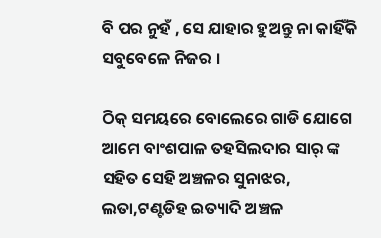ବି ପର ନୁହଁ , ସେ ଯାହାର ହୁଅନ୍ତୁ ନା କାହିଁକି ସବୁବେଳେ ନିଜର ।

ଠିକ୍ ସମୟରେ ବୋଲେରେ ଗାଡି ଯୋଗେ ଆମେ ବାଂଶପାଳ ତହସିଲଦାର ସାର୍ ଙ୍କ ସହିତ ସେହି ଅଞ୍ଚଳର ସୁନାଝର, ଲତା,ଟଣ୍ଟଡିହ ଇତ୍ୟାଦି ଅଞ୍ଚଳ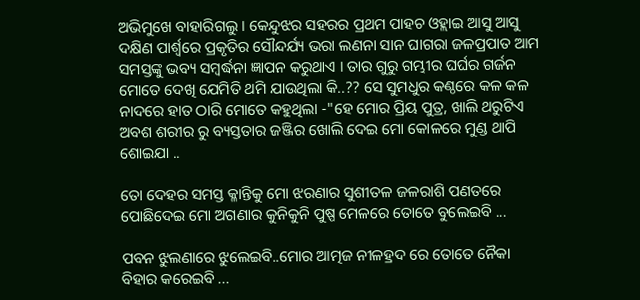ଅଭିମୁଖେ ବାହାରିଗଲୁ । କେନ୍ଦୁଝର ସହରର ପ୍ରଥମ ପାହଚ ଓହ୍ଲାଇ ଆସୁ ଆସୁ ଦକ୍ଷିଣ ପାର୍ଶ୍ବରେ ପ୍ରକୃତିର ସୌନ୍ଦର୍ଯ୍ୟ ଭରା ଲଣନା ସାନ ଘାଗରା ଜଳପ୍ରପାତ ଆମ ସମସ୍ତଙ୍କୁ ଭବ୍ୟ ସମ୍ବର୍ଦ୍ଧନା ଜ୍ଞାପନ କରୁଥାଏ । ତାର ଗୁରୁ ଗମ୍ଭୀର ଘର୍ଘର ଗର୍ଜନ ମୋତେ ଦେଖି ଯେମିତି ଥମି ଯାଉଥିଲା କି..?? ସେ ସୁମଧୁର କଣ୍ଠରେ କଳ କଳ ନାଦରେ ହାତ ଠାରି ମୋତେ କହୁଥିଲା -"ହେ ମୋର ପ୍ରିୟ ପୁତ୍ର, ଖାଲି ଥରୁଟିଏ ଅବଶ ଶରୀର ରୁ ବ୍ୟସ୍ତତାର ଜଞ୍ଜିର ଖୋଲି ଦେଇ ମୋ କୋଳରେ ମୁଣ୍ଡ ଥାପି ଶୋଇଯା ..

ତୋ ଦେହର ସମସ୍ତ କ୍ଳାନ୍ତିକୁ ମୋ ଝରଣାର ସୁଶୀତଳ ଜଳରାଶି ପଣତରେ ପୋଛିଦେଇ ମୋ ଅଗଣାର କୁନିକୁନି ପୁଷ୍ପ ମେଳରେ ତୋତେ ବୁଲେଇବି ...

ପବନ ଝୁଲଣାରେ ଝୁଲେଇବି..ମୋର ଆତ୍ମଜ ନୀଳହ୍ରଦ ରେ ତୋତେ ନୈକା ବିହାର କରେଇବି ...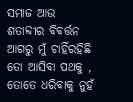ସମାଜ ଆଉ ଶତାବ୍ଦୀର ବିବର୍ତ୍ତନ ଆଗରୁ ମୁଁ ଚାହିଁରହିଛି ତୋ ଆସିବା ପଥକୁ , ତୋତେ ଧରିବାକୁ ନୁହଁ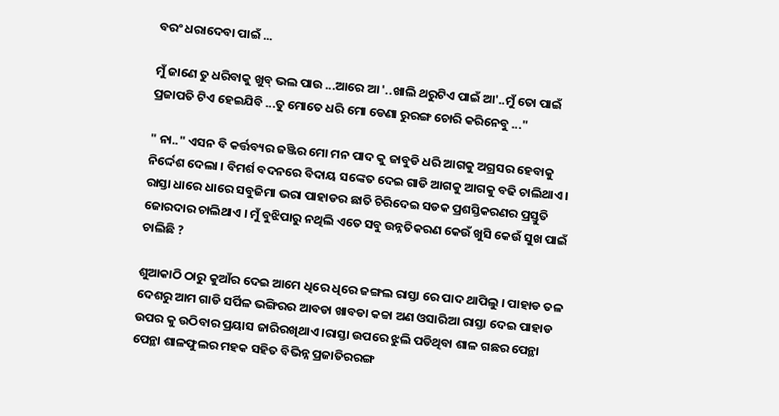ବରଂ ଧରାଦେବା ପାଇଁ ...

ମୁଁ ଜାଣେ ତୁ ଧରିବାକୁ ଖୁବ୍ ଭଲ ପାଉ ...ଆରେ ଆ '..ଖାଲି ଥରୁଟିଏ ପାଇଁ ଆ'..ମୁଁ ତୋ ପାଇଁ ପ୍ରଜାପତି ଟିଏ ହେଇଯିବି ...ତୁ ମୋତେ ଧରି ମୋ ଡେଣା ରୁରଙ୍ଗ ଚୋରି କରିନେବୁ ..."

" ନା.." ଏସନ ବି କର୍ତ୍ତବ୍ୟର ଜଞ୍ଜିର ମୋ ମନ ପାଦ କୁ ଜାବୁଡି ଧରି ଆଗକୁ ଅଗ୍ରସର ହେବାକୁ ନିର୍ଦ୍ଦେଶ ଦେଲା । ବିମର୍ଶ ବଦନରେ ବିଦାୟ ସଙ୍କେତ ଦେଇ ଗାଡି ଆଗକୁ ଆଗକୁ ବଢି ଚାଲିଥାଏ । ରାସ୍ତା ଧାରେ ଧାରେ ସବୁଜିମା ଭରା ପାହାଡର ଛାତି ଚିରିଦେଇ ସଡକ ପ୍ରଶସ୍ତିକରଣର ପ୍ରସ୍ତୁତି ଜୋରଦାର ଚାଲିଥାଏ । ମୁଁ ବୁଝିପାରୁ ନଥିଲି ଏତେ ସବୁ ଉନ୍ନତିକରଣ କେଉଁ ଖୁସି କେଉଁ ସୁଖ ପାଇଁ ଚାଲିଛି ?

ଶୁଆକାଠି ଠାରୁ କୁଆଁର ଦେଇ ଆମେ ଧିରେ ଧିରେ ଜଙ୍ଗଲ ରାସ୍ତା ରେ ପାଦ ଥାପିଲୁ । ପାହାଡ ତଳ ଦେଶରୁ ଆମ ଗାଡି ସର୍ପିଳ ଭଙ୍ଗିରର ଆବଡା ଖାବଡା କଚ୍ଚା ଅଣ ଓସାରିଆ ରାସ୍ତା ଦେଇ ପାହାଡ ଉପର କୁ ଉଠିବାର ପ୍ରୟାସ ଜାରିରଖିଥାଏ ।ରାସ୍ତା ଉପରେ ଝୁଲି ପଡିଥିବା ଶାଳ ଗଛର ପେନ୍ଥା ପେନ୍ଥା ଶାଳଫୁଲର ମହକ ସହିତ ବିଭିନ୍ନ ପ୍ରଜାତିରରଙ୍ଗ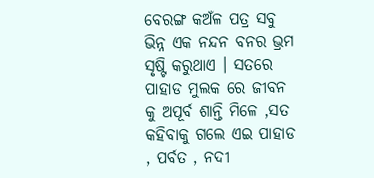ବେରଙ୍ଗ କଅଁଳ ପତ୍ର ସବୁ ଭିନ୍ନ ଏକ ନନ୍ଦନ ବନର ଭ୍ରମ ସୃଷ୍ଟି କରୁଥାଏ । ସତରେ ପାହାଡ ମୁଲକ ରେ ଜୀବନ କୁ ଅପୂର୍ବ ଶାନ୍ତି ମିଳେ ,ସତ କହିବାକୁ ଗଲେ ଏଇ ପାହାଡ , ପର୍ବତ , ନଦୀ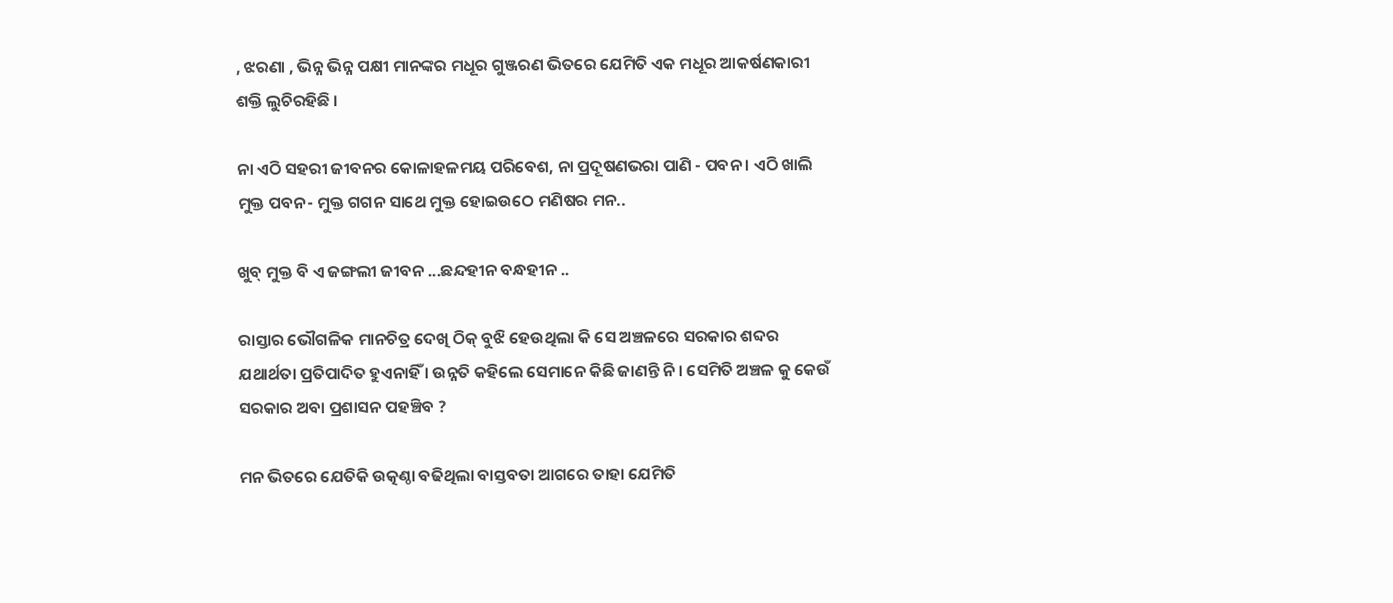, ଝରଣା , ଭିନ୍ନ ଭିନ୍ନ ପକ୍ଷୀ ମାନଙ୍କର ମଧୂର ଗୁଞ୍ଜରଣ ଭିତରେ ଯେମିତି ଏକ ମଧୂର ଆକର୍ଷଣକାରୀ ଶକ୍ତି ଲୁଚିରହିଛି ।

ନା ଏଠି ସହରୀ ଜୀବନର କୋଳାହଳମୟ ପରିବେଶ, ନା ପ୍ରଦୂଷଣଭରା ପାଣି - ପବନ । ଏଠି ଖାଲି ମୁକ୍ତ ପବନ- ମୁକ୍ତ ଗଗନ ସାଥେ ମୁକ୍ତ ହୋଇଉଠେ ମଣିଷର ମନ..

ଖୁବ୍ ମୁକ୍ତ ବି ଏ ଜଙ୍ଗଲୀ ଜୀବନ ...ଛନ୍ଦହୀନ ବନ୍ଧହୀନ ..

ରାସ୍ତାର ଭୌଗଳିକ ମାନଚିତ୍ର ଦେଖି ଠିକ୍ ବୁଝି ହେଉଥିଲା କି ସେ ଅଞ୍ଚଳରେ ସରକାର ଶବ୍ଦର ଯଥାର୍ଥତା ପ୍ରତିପାଦିତ ହୁଏନାହିଁ । ଉନ୍ନତି କହିଲେ ସେମାନେ କିଛି ଜାଣନ୍ତି ନି । ସେମିତି ଅଞ୍ଚଳ କୁ କେଉଁ ସରକାର ଅବା ପ୍ରଶାସନ ପହଞ୍ଚିବ ?

ମନ ଭିତରେ ଯେତିକି ଉତ୍କଣ୍ଠା ବଢିଥିଲା ବାସ୍ତବତା ଆଗରେ ତାହା ଯେମିତି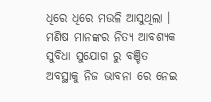ଧିରେ ଧିରେ ମଉଳି ଆସୁଥିଲା । ମଣିଷ ମାନଙ୍କର ନିତ୍ୟ ଆବଶ୍ୟକ ସୁବିଧା ସୁଯୋଗ ରୁ ବଞ୍ଚିତ ଅବସ୍ଥାକୁ ନିଜ ଭାବନା ରେ ନେଇ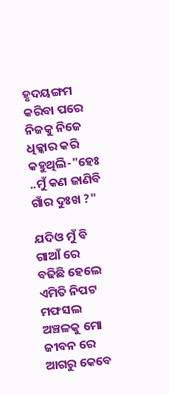ହୃଦୟଙ୍ଗମ କରିବା ପରେ ନିଜକୁ ନିଜେ ଧିକ୍କାର କରି କହୁଥିଲି-"ହେଃ ..ମୁଁ କଣ ଜାଣିବି ଗାଁର ଦୁଃଖ ?"

ଯଦିଓ ମୁଁ ବି ଗାଆଁ ରେ ବଢିଛି ହେଲେ ଏମିତି ନିପଟ ମଫସଲ ଅଞ୍ଚଳକୁ ମୋ ଜୀବନ ରେ ଆଗରୁ କେବେ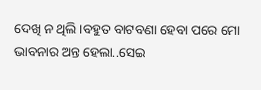ଦେଖି ନ ଥିଲି ।ବହୁତ ବାଟବଣା ହେବା ପରେ ମୋ ଭାବନାର ଅନ୍ତ ହେଲା..ସେଇ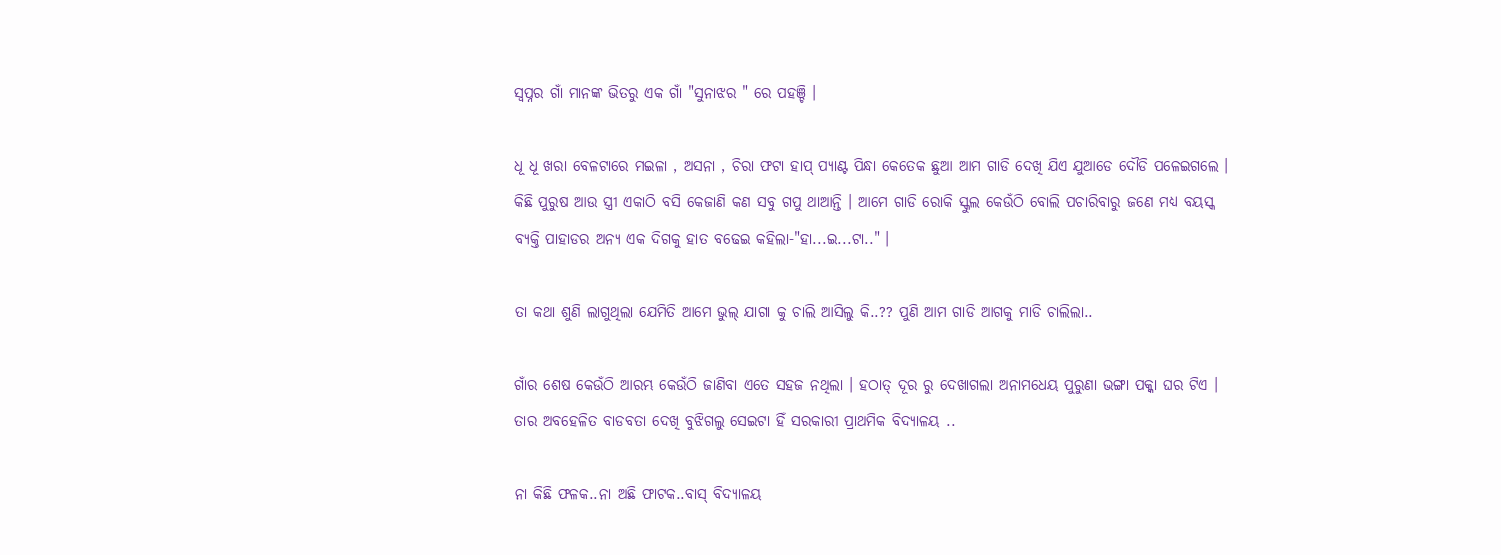ସ୍ୱପ୍ନର ଗାଁ ମାନଙ୍କ ଭିତରୁ ଏକ ଗାଁ "ସୁନାଝର " ରେ ପହଞ୍ଚି ।

ଧୂ ଧୂ ଖରା ବେଳଟାରେ ମଇଳା , ଅସନା , ଚିରା ଫଟା ହାପ୍ ପ୍ୟାଣ୍ଟ ପିନ୍ଧା କେତେକ ଛୁଆ ଆମ ଗାଡି ଦେଖି ଯିଏ ଯୁଆଡେ ଦୌଡି ପଳେଇଗଲେ । କିଛି ପୁରୁଷ ଆଉ ସ୍ତ୍ରୀ ଏକାଠି ବସି କେଜାଣି କଣ ସବୁ ଗପୁ ଥାଆନ୍ତି । ଆମେ ଗାଡି ରୋକି ସ୍କୁଲ କେଉଁଠି ବୋଲି ପଚାରିବାରୁ ଜଣେ ମଧ୍ୟ ବୟସ୍କ ବ୍ୟକ୍ତି ପାହାଡର ଅନ୍ୟ ଏକ ଦିଗକୁ ହାତ ବଢେଇ କହିଲା-"ହା...ଇ...ଟା.." ।

ତା କଥା ଶୁଣି ଲାଗୁଥିଲା ଯେମିତି ଆମେ ଭୁଲ୍ ଯାଗା କୁ ଚାଲି ଆସିଲୁ କି..?? ପୁଣି ଆମ ଗାଡି ଆଗକୁ ମାଡି ଚାଲିଲା..

ଗାଁର ଶେଷ କେଉଁଠି ଆରମ୍ଭ କେଉଁଠି ଜାଣିବା ଏତେ ସହଜ ନଥିଲା । ହଠାତ୍ ଦୂର ରୁ ଦେଖାଗଲା ଅନାମଧେୟ ପୁରୁଣା ଭଙ୍ଗା ପକ୍କା ଘର ଟିଏ । ତାର ଅବହେଳିତ ବାଡବତା ଦେଖି ବୁଝିଗଲୁ ସେଇଟା ହିଁ ସରକାରୀ ପ୍ରାଥମିକ ବିଦ୍ୟାଳୟ ..

ନା କିଛି ଫଳକ..ନା ଅଛି ଫାଟକ..ବାସ୍ ବିଦ୍ୟାଳୟ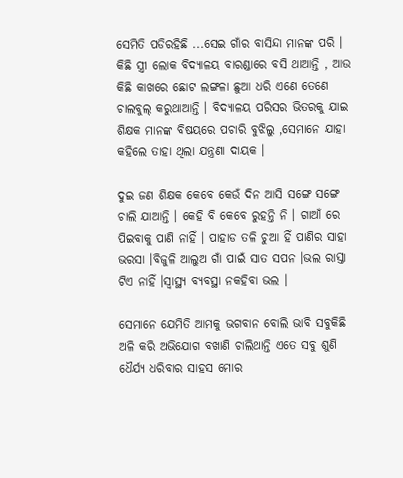ସେମିତି ପଡିରହିଛି ...ସେଇ ଗାଁର ବାସିନ୍ଦା ମାନଙ୍କ ପରି । କିଛି ସ୍ତ୍ରୀ ଲୋକ ବିଦ୍ୟାଳୟ ବାରଣ୍ଡାରେ ବସି ଥାଆନ୍ତି , ଆଉ କିଛି କାଖରେ ଛୋଟ ଲଙ୍ଗଳା ଛୁଆ ଧରି ଏଣେ ତେଣେ ଚାଲବୁଲ୍ କରୁଥାଆନ୍ତି । ବିଦ୍ୟାଳୟ ପରିସର ଭିତରକୁ ଯାଇ ଶିକ୍ଷକ ମାନଙ୍କ ବିଷୟରେ ପଚାରି ବୁଝିଲୁ ,ସେମାନେ ଯାହା କହିଲେ ତାହା ଥିଲା ଯନ୍ତ୍ରଣା ଦାୟକ ।

ଦୁଇ ଜଣ ଶିକ୍ଷକ କେବେ କେଉଁ ଦିନ ଆସି ସଙ୍ଗେ ସଙ୍ଗେ ଚାଲି ଯାଆନ୍ତି । କେହି ବି କେବେ ରୁହନ୍ତି ନି । ଗାଆଁ ରେ ପିଇବାକୁ ପାଣି ନାହିଁ । ପାହାଡ ତଳି ଚୁଆ ହିଁ ପାଣିର ସାହା ଭରସା ।ବିଜୁଳି ଆଲୁଅ ଗାଁ ପାଇଁ ସାତ ସପନ ।ଭଲ ରାସ୍ତା ଟିଏ ନାହିଁ ।ସ୍ୱାସ୍ଥ୍ୟ ବ୍ୟବସ୍ଥା ନକହିବା ଭଲ ।

ସେମାନେ ଯେମିତି ଆମକୁ ଭଗବାନ ବୋଲି ଭାବି ସବୁକିଛି ଅଳି କରି ଅଭିଯୋଗ ବଖାଣି ଚାଲିଥାନ୍ତି ଏତେ ସବୁ ଶୁଣି ଧୈର୍ଯ୍ୟ ଧରିବାର ସାହସ ମୋର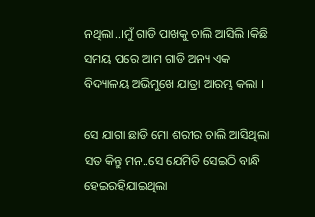ନଥିଲା..।ମୁଁ ଗାଡି ପାଖକୁ ଚାଲି ଆସିଲି ।କିଛି ସମୟ ପରେ ଆମ ଗାଡି ଅନ୍ୟ ଏକ ବିଦ୍ୟାଳୟ ଅଭିମୁଖେ ଯାତ୍ରା ଆରମ୍ଭ କଲା ।

ସେ ଯାଗା ଛାଡି ମୋ ଶରୀର ଚାଲି ଆସିଥିଲା ସତ କିନ୍ତୁ ମନ..ସେ ଯେମିତି ସେଇଠି ବାନ୍ଧି ହେଇରହିଯାଇଥିଲା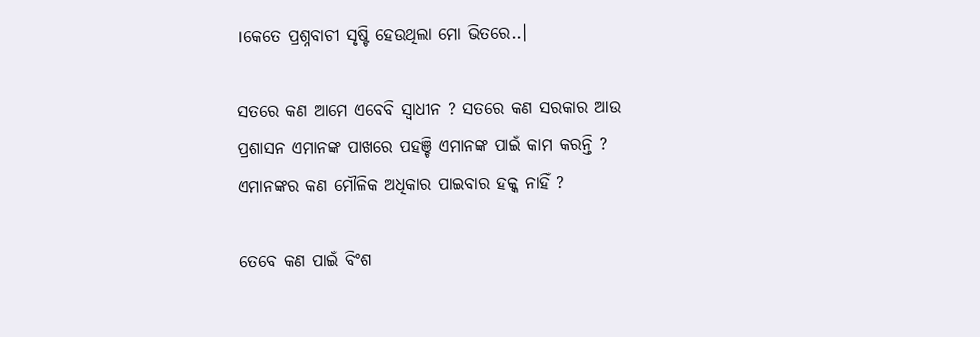।କେତେ ପ୍ରଶ୍ନବାଚୀ ସୃଷ୍ଟି ହେଉଥିଲା ମୋ ଭିତରେ..।

ସତରେ କଣ ଆମେ ଏବେବି ସ୍ୱାଧୀନ ? ସତରେ କଣ ସରକାର ଆଉ ପ୍ରଶାସନ ଏମାନଙ୍କ ପାଖରେ ପହଞ୍ଚି ଏମାନଙ୍କ ପାଇଁ କାମ କରନ୍ତି ? ଏମାନଙ୍କର କଣ ମୌଳିକ ଅଧିକାର ପାଇବାର ହକ୍କ ନାହିଁ ?

ତେବେ କଣ ପାଇଁ ବିଂଶ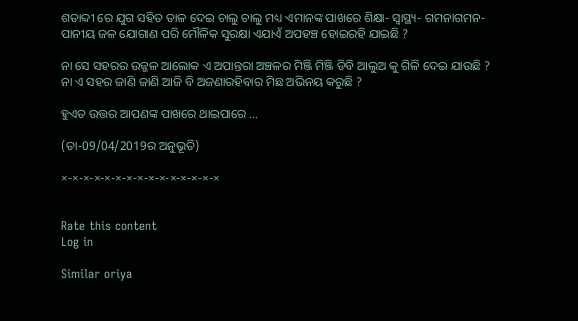ଶତାବ୍ଦୀ ରେ ଯୁଗ ସହିତ ତାଳ ଦେଇ ଚାଲୁ ଚାଲୁ ମଧ୍ୟ ଏମାନଙ୍କ ପାଖରେ ଶିକ୍ଷା- ସ୍ୱାସ୍ଥ୍ୟ- ଗମନାଗମନ- ପାନୀୟ ଜଳ ଯୋଗାଣ ପରି ମୌଳିକ ସୁରକ୍ଷା ଏଯାଏଁ ଅପହଞ୍ଚ ହୋଇରହି ଯାଇଛି ?

ନା ସେ ସହରର ଉଜ୍ଜଳ ଆଲୋକ ଏ ଅପାନ୍ତରା ଅଞ୍ଚଳର ମିଞ୍ଜି ମିଞ୍ଜି ଡିବି ଆଲୁଅ କୁ ଗିଳି ଦେଇ ଯାଉଛି ? ନା ଏ ସହର ଜାଣି ଜାଣି ଆଜି ବି ଅଜଣାରହିବାର ମିଛ ଅଭିନୟ କରୁଛି ?

ହୁଏତ ଉତ୍ତର ଆପଣଙ୍କ ପାଖରେ ଥାଇପାରେ ...

(ତା-09/04/2019ର ଅନୁଭୂତି)

×-×-×-×-×-×-×-×-×-×-×-×-×-×-×


Rate this content
Log in

Similar oriya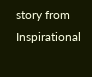story from Inspirational